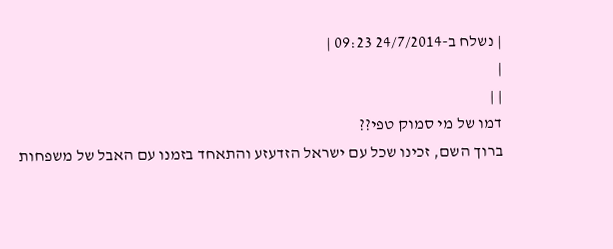| נשלח ב-24/7/2014 09:23 |
|
| |
דמו של מי סמוק טפי??
ברוך השם, זכינו שכל עם ישראל הזדעזע והתאחד בזמנו עם האבל של משפחות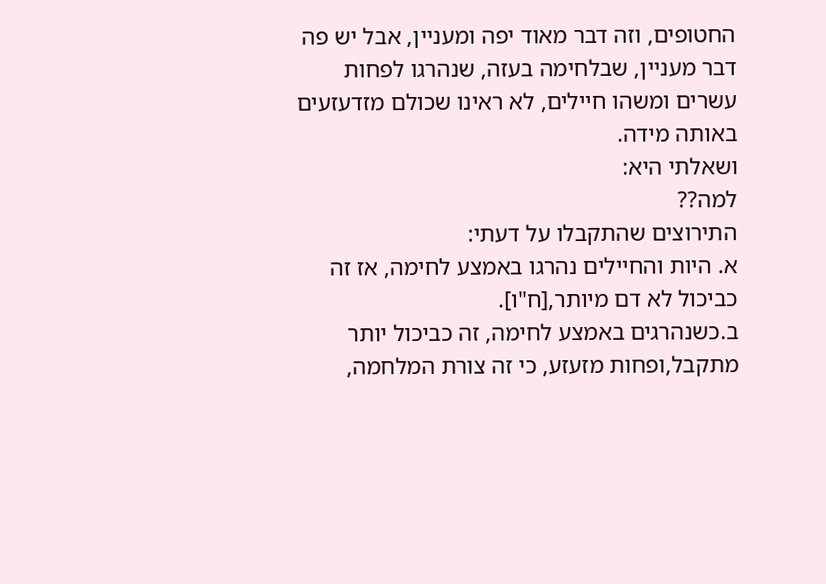החטופים, וזה דבר מאוד יפה ומעניין, אבל יש פה דבר מעניין, שבלחימה בעזה, שנהרגו לפחות עשרים ומשהו חיילים, לא ראינו שכולם מזדעזעים באותה מידה.
ושאלתי היא:
למה??
התירוצים שהתקבלו על דעתי:
א. היות והחיילים נהרגו באמצע לחימה, אז זה כביכול לא דם מיותר,[ח"ו].
ב.כשנהרגים באמצע לחימה, זה כביכול יותר מתקבל,ופחות מזעזע, כי זה צורת המלחמה,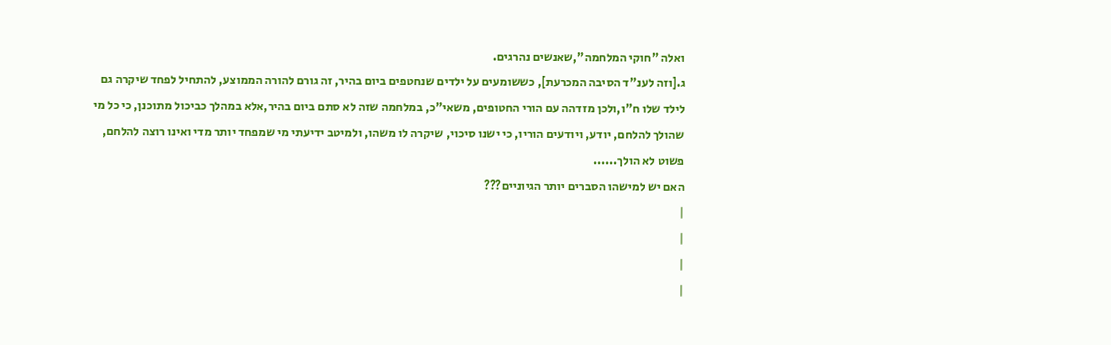ואלה "חוקי המלחמה",שאנשים נהרגים.
ג.[וזה לענ"ד הסיבה המכרעת], כששומעים על ילדים שנחטפים ביום בהיר, זה גורם להורה הממוצע, להתחיל לפחד שיקרה גם לילד שלו ח"ו,ולכן מזדהה עם הורי החטופים, משאי"כ, במלחמה שזה לא סתם ביום בהיר,אלא במהלך כביכול מתוכנן, כי כל מי שהולך להלחם, יודע, ויודעים הוריו, כי ישנו סיכוי, שיקרה לו משהו, ולמיטב ידיעתי מי שמפחד יותר מדי ואינו רוצה להלחם, פשוט לא הולך......
האם יש למישהו הסברים יותר הגיוניים???
|
|
|
|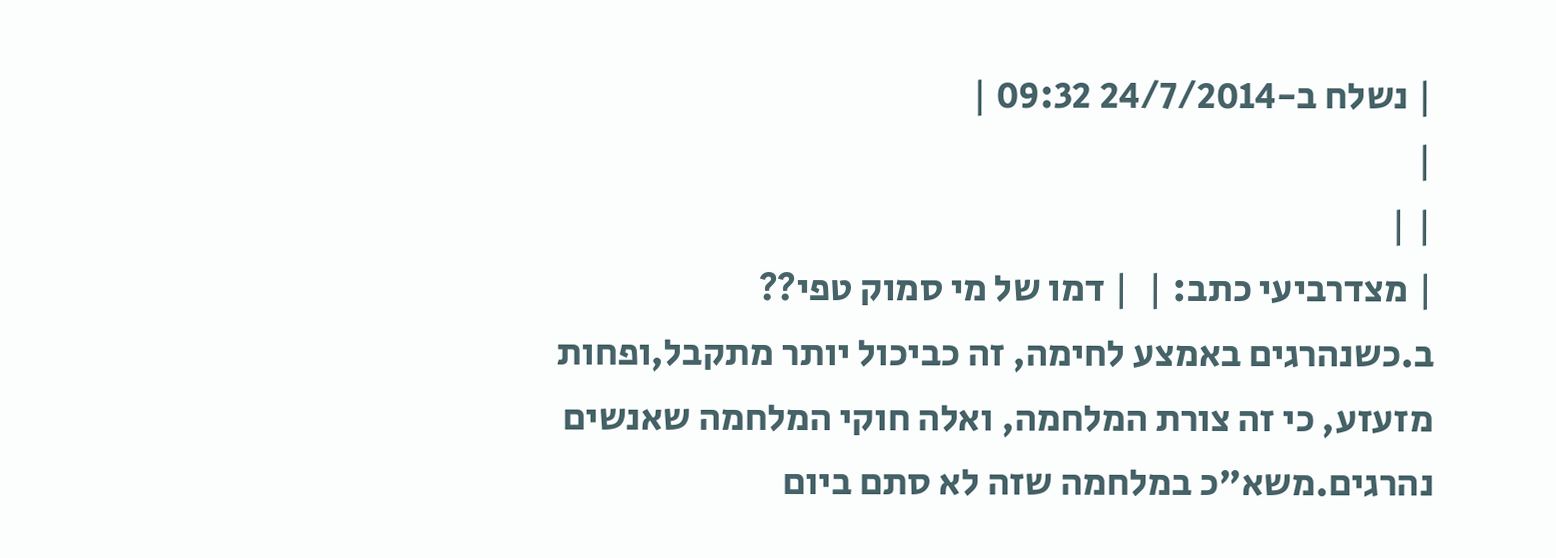| נשלח ב-24/7/2014 09:32 |
|
| |
| מצדרביעי כתב: |  | דמו של מי סמוק טפי??
ב.כשנהרגים באמצע לחימה, זה כביכול יותר מתקבל,ופחות מזעזע, כי זה צורת המלחמה, ואלה חוקי המלחמה שאנשים נהרגים.משא"כ במלחמה שזה לא סתם ביום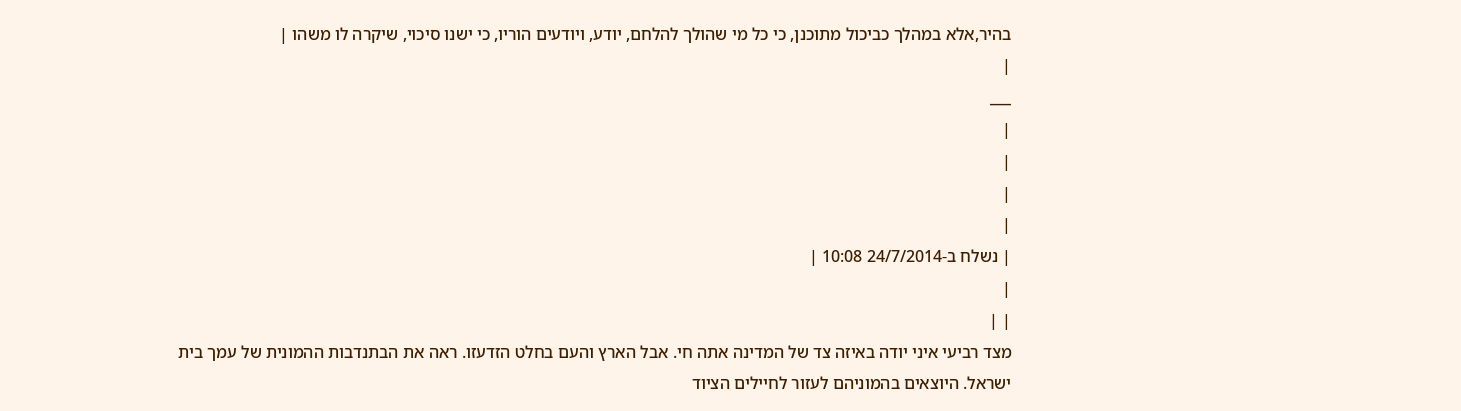בהיר,אלא במהלך כביכול מתוכנן, כי כל מי שהולך להלחם, יודע, ויודעים הוריו, כי ישנו סיכוי, שיקרה לו משהו |
|
___
|
|
|
|
| נשלח ב-24/7/2014 10:08 |
|
| |
מצד רביעי איני יודה באיזה צד של המדינה אתה חי. אבל הארץ והעם בחלט הזדעזו. ראה את הבתנדבות ההמונית של עמך בית ישראל. היוצאים בהמוניהם לעזור לחיילים הציוד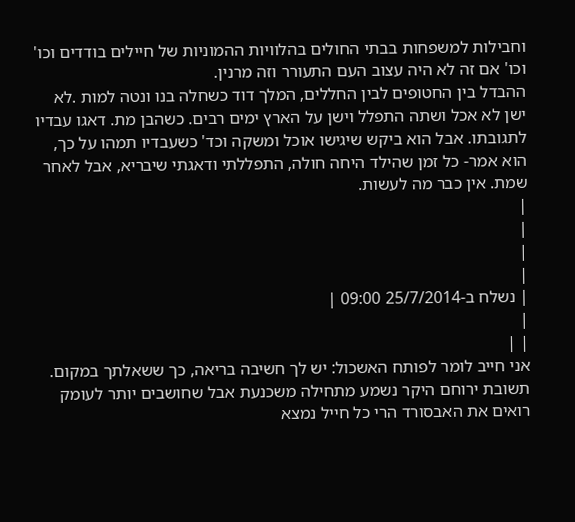וחבילות למשפחות בבתי החולים בהלוויות ההמוניות של חיילים בודדים וכו' וכו' אם זה לא היה עצוב העם התעורר וזה מרנין.
ההבדל בין החטופים לבין החללים, המלך דוד כשחלה בנו ונטה למות .לא ישן לא אכל ושתה התפלל וישן על הארץ ימים רבים. כשהבן מת. דאגו עבדיו לתגובתו. אבל הוא ביקש שיגישו אוכל ומשקה וכד' כשעבדיו תמהו על כך, הוא אמר- כל זמן שהילד היחה חולה, התפללתי ודאגתי שיבריא, אבל לאחר שמת. אין כבר מה לעשות.
|
|
|
|
| נשלח ב-25/7/2014 09:00 |
|
| |
אני חייב לומר לפותח האשכול: יש לך חשיבה בריאה, כך ששאלתך במקום.
תשובת ירוחם היקר נשמע מתחילה משכנעת אבל שחושבים יותר לעומק רואים את האבסורד הרי כל חייל נמצא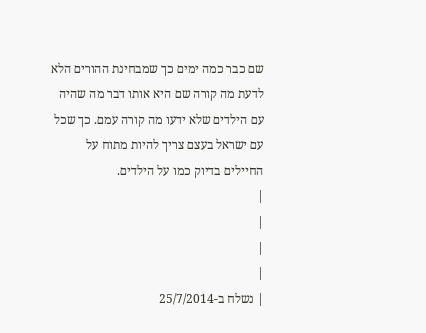שם כבר כמה ימים כך שמבחינת ההורים הלא לדעת מה קורה שם היא אותו דבר מה שהיה עם הילדים שלא ידעו מה קורה עמם. כך שכל עם ישראל בעצם צריך להיות מתוח על החיילים בדיוק כמו על הילדים.
|
|
|
|
| נשלח ב-25/7/2014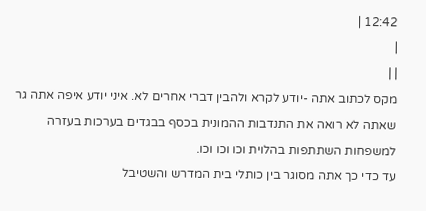12:42 |
|
| |
מקס לכתוב אתה -יודע לקרא ולהבין דברי אחרים לא. איני יודע איפה אתה גר שאתה לא רואה את התנדבות ההמונית בכסף בבגדים בערכות בעזרה למשפחות השתתפות בהלוית וכו וכו וכו.
עד כדי כך אתה מסוגר בין כותלי בית המדרש והשטיבל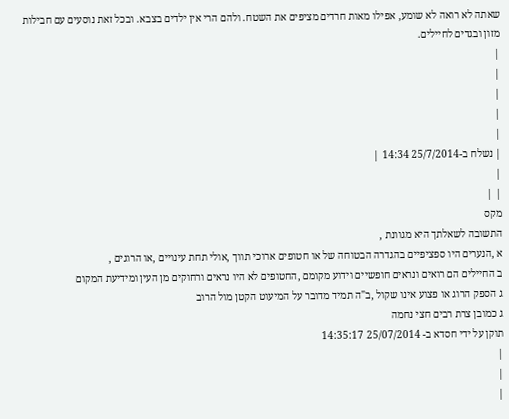שאתה לא רואה לא שומע, אפילו מאות חרדים מציפים את השטח. ולהם הרי אין ילדים בצבא. ובכל זאת נוסעים עם חבילות מזון ובגדים לחיילים.
|
|
|
|
|
| נשלח ב-25/7/2014 14:34 |
|
| |
מקס
התשובה לשאלתך היא מגוונת ,
א ,הנערים היו ספציפיים בהגדרה הבטוחה של או חטופים ארוכי תווך ,אולי תחת עינויים ,או הרוגים ,
ב החיילים הם רואים ונראים חופשיים וידוע מקומם ,החטופים לא היו נראים ורחוקים מן העין ומידיעת המקום
ג הספק הרוג או פצוע אינו שקול ,ב"ה תמיד מדובר על המיעוט הקטן מול הרוב
ג כמובן צרת רבים חצי נחמה
תוקן על ידי חסדא ב- 25/07/2014 14:35:17
|
|
|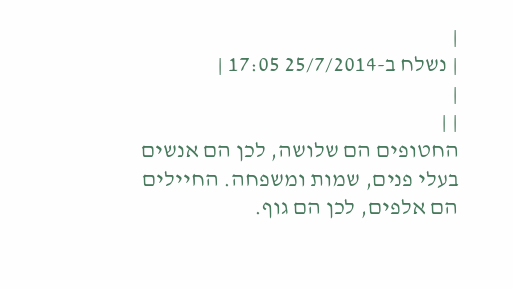|
| נשלח ב-25/7/2014 17:05 |
|
| |
החטופים הם שלושה, לכן הם אנשים בעלי פנים, שמות ומשפחה. החיילים הם אלפים, לכן הם גוף.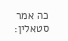כה אמר סטאלין: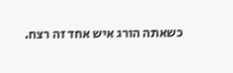כשאתה הורג איש אחד זה רצח.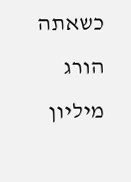כשאתה הורג מיליון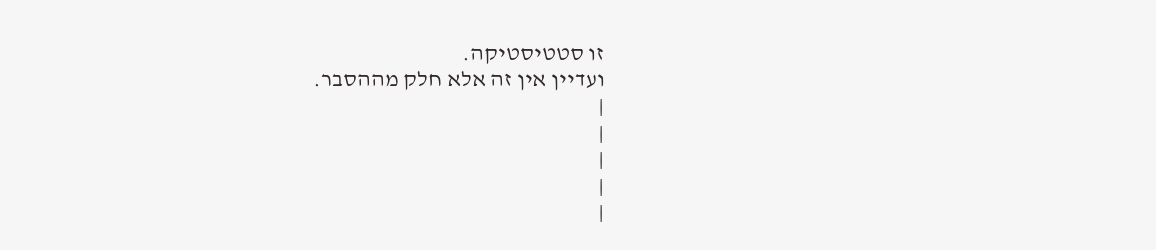זו סטטיסטיקה.
ועדיין אין זה אלא חלק מההסבר.
|
|
|
|
|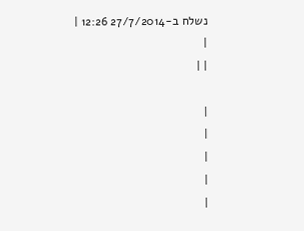נשלח ב-27/7/2014 12:26 |
|
| |

|
|
|
|
|